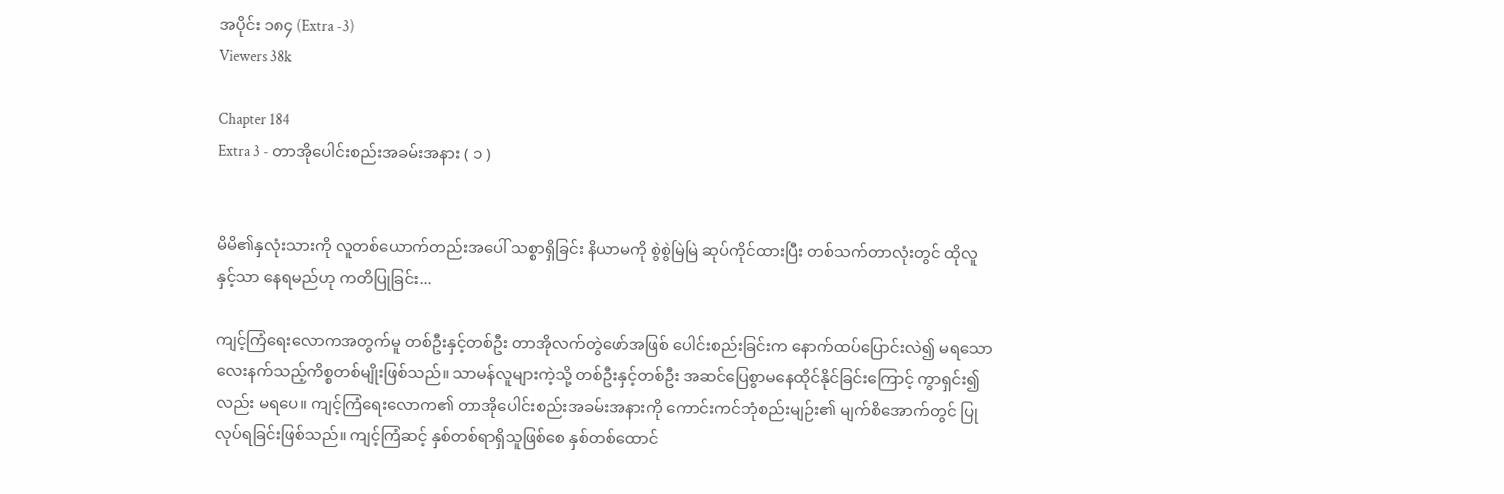အပိုင်း ၁၈၄ (Extra -3)
Viewers 38k

Chapter 184
Extra 3 - တာအိုပေါင်းစည်းအခမ်းအနား ( ၁ )


မိမိ၏နှလုံးသားကို လူတစ်ယောက်တည်းအပေါ် သစ္စာရှိခြင်း နိယာမကို စွဲစွဲမြဲမြဲ ဆုပ်ကိုင်ထားပြီး တစ်သက်တာလုံးတွင် ထိုလူနှင့်သာ နေရမည်ဟု ကတိပြုခြင်း...

ကျင့်ကြံရေးလောကအတွက်မူ တစ်ဦးနှင့်တစ်ဦး တာအိုလက်တွဲဖော်အဖြစ် ပေါင်းစည်းခြင်းက နောက်ထပ်ပြောင်းလဲ၍ မရသော လေးနက်သည့်ကိစ္စတစ်မျိုးဖြစ်သည်။ သာမန်လူများကဲ့သို့ တစ်ဦးနှင့်တစ်ဦး အဆင်ပြေစွာမနေထိုင်နိုင်ခြင်းကြောင့် ကွာရှင်း၍လည်း မရပေ။ ကျင့်ကြံရေးလောက၏ တာအိုပေါင်းစည်းအခမ်းအနားကို ကောင်းကင်ဘုံစည်းမျဉ်း၏ မျက်စိအောက်တွင် ပြုလုပ်ရခြင်းဖြစ်သည်။ ကျင့်ကြံဆင့် နှစ်တစ်ရာရှိသူဖြစ်စေ နှစ်တစ်ထောင်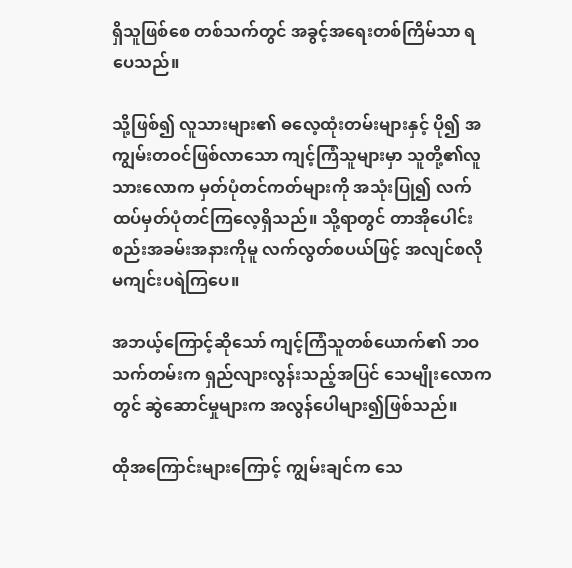ရှိသူဖြစ်စေ တစ်သက်တွင် အခွင့်‌အရေးတစ်ကြိမ်သာ ရပေသည်။

သို့ဖြစ်၍ လူသားများ၏ ဓလေ့ထုံးတမ်းများနှင့် ပို၍ အကျွမ်းတဝင်ဖြစ်လာသော ကျင့်ကြံသူများမှာ သူတို့၏လူသားလောက မှတ်ပုံတင်ကတ်များကို အသုံးပြု၍ လက်ထပ်မှတ်ပုံတင်ကြလေ့ရှိသည်။ သို့ရာတွင် တာအိုပေါင်းစည်းအခမ်းအနားကိုမူ လက်လွတ်စပယ်ဖြင့် အလျင်စလိုမကျင်းပရဲကြပေ။

အဘယ့်ကြောင့်ဆိုသော် ကျင့်ကြံသူတစ်ယောက်၏ ဘဝသက်တမ်းက ရှည်လျားလွန်းသည့်အပြင် သေမျိုးလောကတွင် ဆွဲဆောင်မှုများက အလွန်ပေါများ၍ဖြစ်သည်။

ထိုအကြောင်းများကြောင့် ကျွမ်းချင်က သေ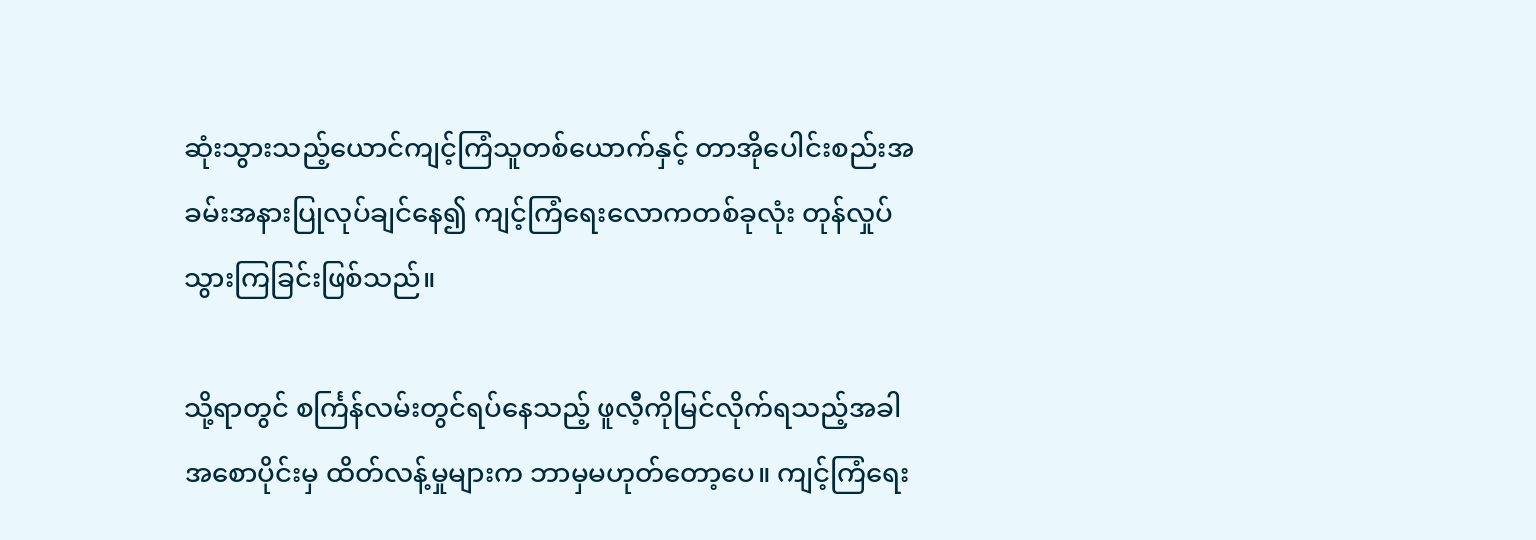ဆုံးသွားသည့်ယောင်ကျင့်ကြံသူတစ်ယောက်နှင့် တာအိုပေါင်းစည်းအခမ်းအနားပြုလုပ်ချင်နေ၍ ကျင့်ကြံရေးလောကတစ်ခုလုံး တုန်လှုပ်သွားကြခြင်းဖြစ်သည်။

သို့ရာတွင် စင်္ကြန်လမ်းတွင်ရပ်နေသည့် ဖူလီ့ကိုမြင်လိုက်ရသည့်အခါ အစောပိုင်းမှ ထိတ်လန့်မှုများက ဘာမှမဟုတ်တော့ပေ။ ကျင့်ကြံရေး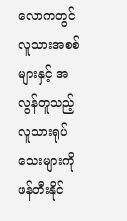လောကတွင် လူသားအစစ်များနှင့် အလွန်တူသည့် လူသားရုပ်သေးများကို ဖန်တီးနိုင်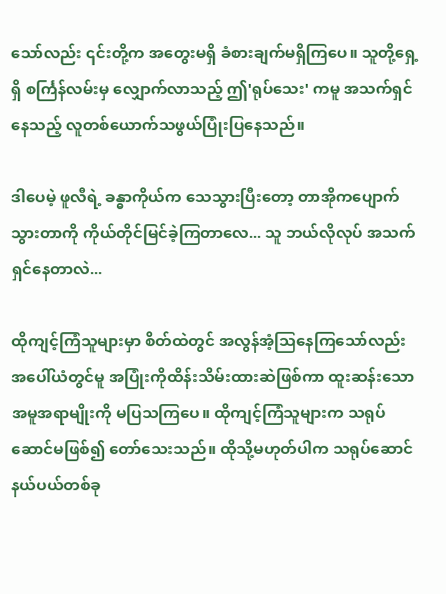သော်လည်း ၎င်းတို့က အတွေးမရှိ ခံစားချက်မရှိကြပေ။ သူတို့ရှေ့ရှိ စင်္ကြန်လမ်းမှ လျှောက်လာသည့် ဤ'ရုပ်သေး' ကမူ အသက်ရှင်နေသည့် လူတစ်ယောက်သဖွယ်ပြုံးပြနေသည်။

ဒါပေမဲ့ ဖူလီရဲ့ ခန္ဓာကိုယ်က သေသွားပြီးတော့ တာအိုက‌ပျောက်သွားတာကို ကိုယ်တိုင်မြင်ခဲ့ကြတာလေ... သူ ဘယ်လိုလုပ် အသက်ရှင်နေတာလဲ...

ထိုကျင့်ကြံသူများမှာ စိတ်ထဲတွင် အလွန်အံ့ဩနေကြသော်လည်း အပေါ်ယံတွင်မူ အပြုံးကိုထိန်းသိမ်းထားဆဲဖြစ်ကာ ထူးဆန်းသော အမူအရာမျိုးကို မပြသကြပေ။ ထိုကျင့်ကြံသူများက သရုပ်ဆောင်မဖြစ်၍ တော်သေးသည်။ ထိုသို့မဟုတ်ပါက သရုပ်ဆောင်နယ်ပယ်တစ်ခု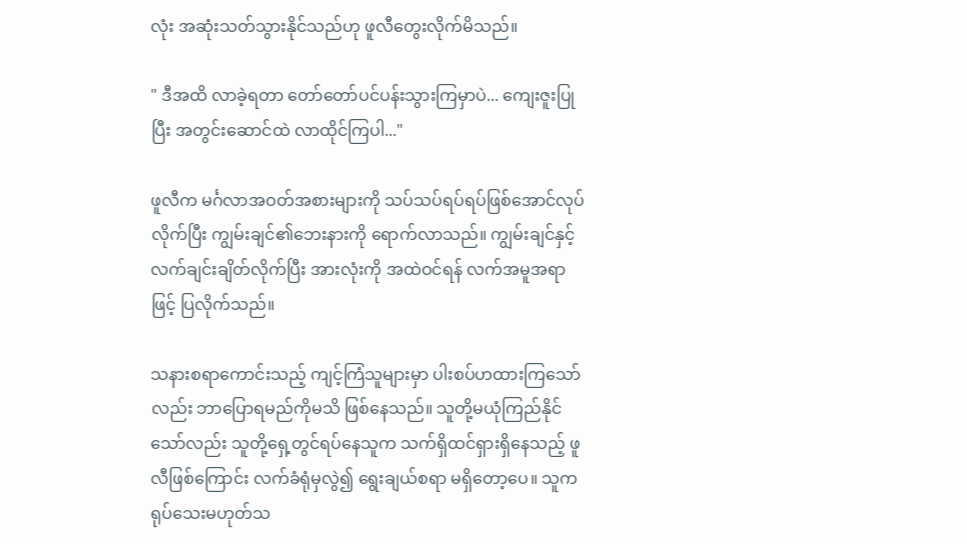လုံး အဆုံးသတ်သွားနိုင်သည်ဟု ဖူလီတွေးလိုက်မိသည်။

" ဒီအထိ လာခဲ့ရတာ တော်တော်ပင်ပန်းသွားကြမှာပဲ... ကျေးဇူးပြုပြီး အတွင်းဆောင်ထဲ လာထိုင်ကြပါ..."

ဖူလီက မင်္ဂလာအဝတ်အစားများကို သပ်သပ်ရပ်ရပ်ဖြစ်အောင်လုပ်လိုက်ပြီး ကျွမ်းချင်၏ဘေးနားကို ရောက်လာသည်။ ကျွမ်းချင်နှင့် လက်ချင်းချိတ်လိုက်ပြီး အားလုံးကို အထဲဝင်ရန် လက်အမူအရာဖြင့် ပြလိုက်သည်။

သနားစရာကောင်းသည့် ကျင့်ကြံသူများမှာ ပါးစပ်ဟထားကြသော်လည်း ဘာပြောရမည်ကိုမသိ ဖြစ်နေသည်။ သူတို့မယုံကြည်နိုင်သော်လည်း သူတို့ရှေ့တွင်ရပ်နေသူက သက်ရှိထင်ရှားရှိနေသည့် ဖူလီဖြစ်ကြောင်း လက်ခံရုံမှလွဲ၍ ရွေးချယ်စရာ မရှိတော့ပေ။ သူက ရုပ်သေးမဟုတ်သ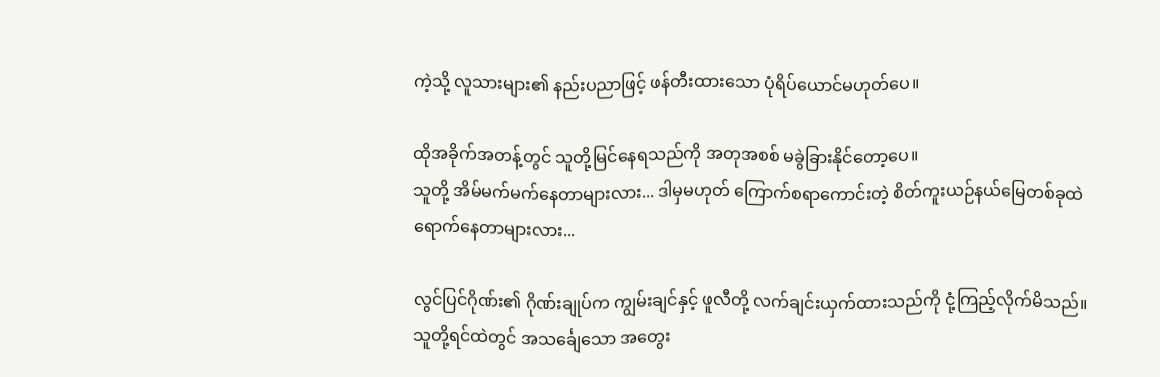ကဲ့သို့ လူသားများ၏ နည်းပညာဖြင့် ဖန်တီးထားသော ပုံရိပ်ယောင်မဟုတ်ပေ။

ထိုအခိုက်အတန့်တွင် သူတို့မြင်နေရသည်ကို အတုအစစ် မခွဲခြားနိုင်တော့ပေ။
သူတို့ အိမ်မက်မက်နေတာများလား... ဒါမှမဟုတ် ကြောက်စရာကောင်းတဲ့ စိတ်ကူးယဉ်နယ်မြေတစ်ခုထဲ ရောက်နေတာများလား...

လွင်ပြင်ဂိုဏ်း၏ ဂိုဏ်းချုပ်က ကျွမ်းချင်နှင့် ဖူလီတို့ လက်ချင်းယှက်ထားသည်ကို ငုံ့ကြည့်လိုက်မိသည်။ သူတို့ရင်ထဲတွင် အသင်္ချေသော အတွေး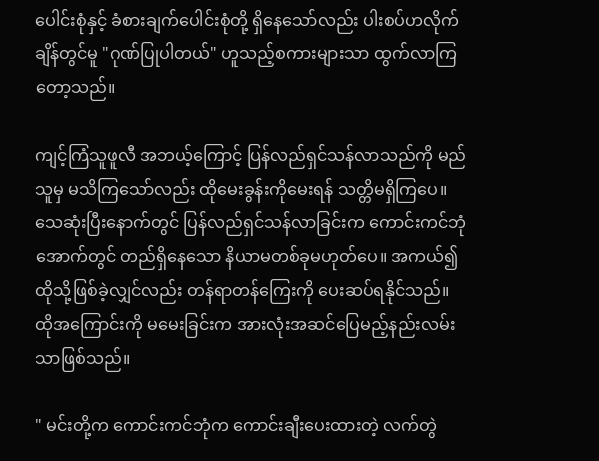ပေါင်းစုံနှင့် ခံစားချက်ပေါင်းစုံတို့ ရှိနေသော်လည်း ပါးစပ်ဟလိုက်ချိန်တွင်မူ "ဂုဏ်ပြုပါတယ်" ဟူသည့်စကားများသာ ထွက်လာကြတော့သည်။

ကျင့်ကြံသူဖူလီ အဘယ့်ကြောင့် ပြန်လည်ရှင်သန်လာသည်ကို မည်သူမှ မသိကြသော်လည်း ထိုမေးခွန်းကိုမေးရန် သတ္တိမရှိကြပေ။ သေဆုံးပြီးနောက်တွင် ပြန်လည်ရှင်သန်လာခြင်းက ကောင်းကင်ဘုံအောက်တွင် တည်ရှိနေသော နိယာမတစ်ခုမဟုတ်ပေ။ အကယ်၍ ထိုသို့ဖြစ်ခဲ့လျှင်လည်း တန်ရာတန်ကြေးကို ပေးဆပ်ရနိုင်သည်။ ထိုအကြောင်းကို မမေးခြင်းက အားလုံးအဆင်ပြေမည့်နည်းလမ်းသာဖြစ်သည်။

" မင်းတို့က ကောင်းကင်ဘုံက ကောင်းချီးပေးထားတဲ့ လက်တွဲ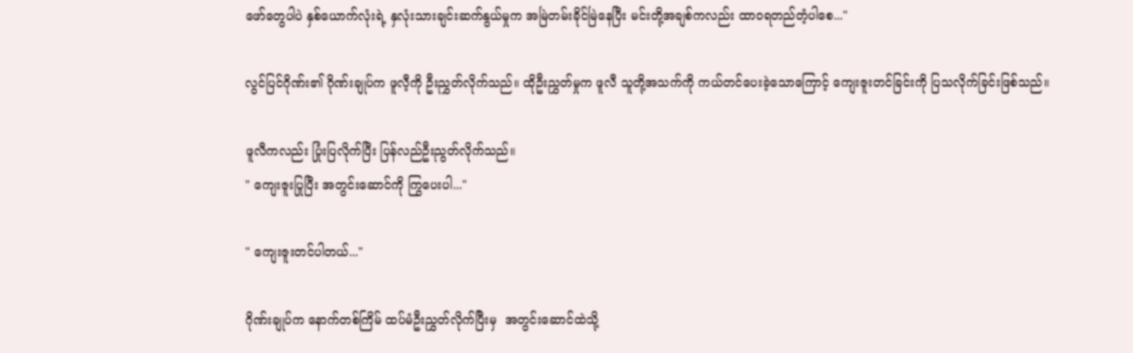ဖော်တွေပါပဲ နှစ်ယောက်လုံးရဲ့ နှလုံးသားချင်းဆက်နွယ်မှုက အမြဲတမ်းခိုင်မြဲနေပြီး မင်းတို့အချစ်ကလည်း ထာဝရတည်တံ့ပါစေ..."

လွင်ပြင်ဂိုဏ်း၏ ဂိုဏ်းချုပ်က ဖူလီ့ကို ဦးညွှတ်လိုက်သည်။ ထိုဦးညွှတ်မှုက ဖူလီ သူတို့အသက်ကို ကယ်တင်ပေးခဲ့သောကြောင့် ကျေးဇူးတင်ခြင်းကို ပြသလိုက်ခြင်းဖြစ်သည်။

ဖူလီကလည်း ပြုံးပြလိုက်ပြီး ပြန်လည်ဦးညွတ်လိုက်သည်။
" ကျေးဇူးပြုပြီး အတွင်းဆောင်ကို ကြွပေးပါ..."

" ကျေးဇူးတင်ပါတယ်..."

ဂိုဏ်းချုပ်က‌ နောက်တစ်ကြိမ် ထပ်မံဦးညွှတ်လိုက်ပြီးမှ  အတွင်းဆောင်ထဲသို့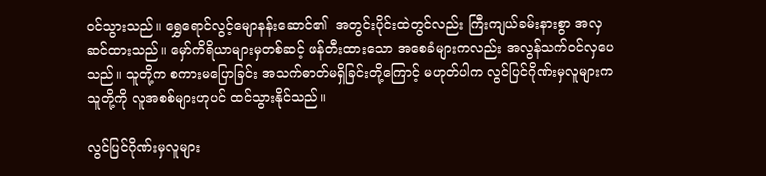ဝင်သွားသည်။ ရွှေရောင်လွင့်မျောနန်းဆောင်၏  အတွင်းပိုင်းထဲတွင်လည်း ကြီးကျယ်ခမ်းနားစွာ အလှဆင်ထားသည်။ မှော်ကိရိယာများမှတစ်ဆင့် ဖန်တီးထားသော အစေခံများကလည်း အလွန်သက်ဝင်လှပေသည်။ သူတို့က စကားမပြောခြင်း အသက်ဓာတ်မရှိခြင်းတို့ကြောင့် မဟုတ်ပါက လွင်ပြင်ဂိုဏ်းမှလူများက သူတို့ကို လူအစစ်များဟုပင် ထင်သွားနိုင်သည်။

လွင်ပြင်ဂိုဏ်းမှလူများ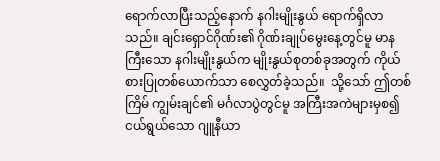ရောက်လာပြီးသည့်နောက် နဂါးမျိုးနွယ် ရောက်ရှိလာသည်။ ချင်းရှောင်ဂိုဏ်း၏ ဂိုဏ်းချုပ်မွေးနေ့တွင်မူ မာနကြီးသော နဂါးမျိုးနွယ်က မျိုးနွယ်စုတစ်ခုအတွက် ကိုယ်စားပြုတစ်ယောက်သာ စေလွှတ်ခဲ့သည်။  သို့သော် ဤတစ်ကြိမ် ကျွမ်းချင်၏ မင်္ဂလာပွဲတွင်မူ အကြီးအကဲများမှစ၍ ငယ်ရွယ်သော ဂျူနီယာ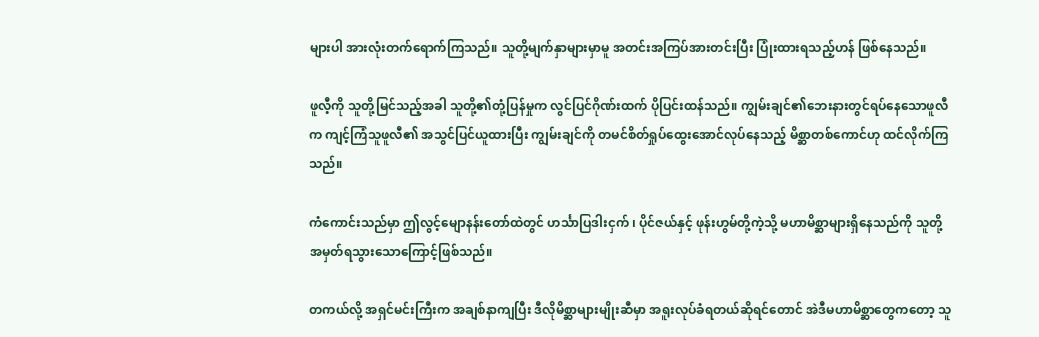များပါ အားလုံးတက်ရောက်ကြသည်။ သူတို့မျက်နှာများမှာမူ အတင်းအကြပ်အားတင်းပြီး ပြုံးထားရသည့်ဟန် ဖြစ်နေသည်။

ဖူလီ့ကို သူတို့မြင်သည့်အခါ သူတို့၏တုံ့ပြန်မှုက လွင်ပြင်ဂိုဏ်းထက် ပိုပြင်းထန်သည်။ ကျွမ်းချင်၏ဘေးနားတွင်ရပ်နေသောဖူလီက ကျင့်ကြံသူဖူလီ၏ အသွင်ပြင်ယူထားပြီး ကျွမ်းချင်ကို တမင်စိတ်ရှုပ်ထွေးအောင်လုပ်နေသည့် မိစ္ဆာတစ်ကောင်ဟု ထင်လိုက်ကြသည်။

ကံကောင်းသည်မှာ ဤလွင့်မျောနန်းတော်ထဲတွင် ဟင်္သာပြဒါးငှက် ၊ ပိုင်ဇယ်နှင့် ဖုန်းဟွမ်တို့ကဲ့သို့ မဟာမိစ္ဆာများရှိနေသည်ကို သူတို့ အမှတ်ရသွားသောကြောင့်ဖြစ်သည်။

တကယ်လို့ အရှင်မင်းကြီးက အချစ်နာကျပြီး ဒီလိုမိစ္ဆာများမျိုးဆီမှာ အရူးလုပ်ခံရတယ်ဆိုရင်တောင် အဲဒီမဟာမိစ္ဆာတွေကတော့ သူ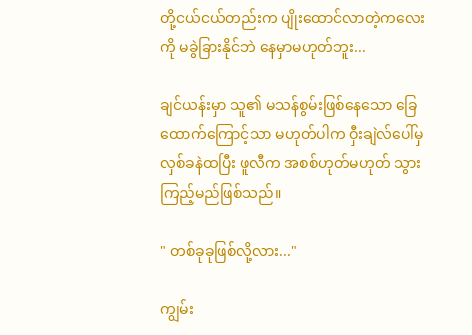တို့ငယ်ငယ်တည်းက ပျိုးထောင်လာတဲ့ကလေးကို မခွဲခြားနိုင်ဘဲ နေမှာမဟုတ်ဘူး...

ချင်ယန်းမှာ သူ၏ မသန်စွမ်းဖြစ်နေသော ခြေထောက်ကြောင့်သာ မဟုတ်ပါက ဝှီးချဲလ်ပေါ်မှ လှစ်ခနဲထပြီး ဖူလီက အစစ်ဟုတ်မဟုတ် သွားကြည့်မည်ဖြစ်သည်။

" တစ်ခုခုဖြစ်လို့လား..."

ကျွမ်း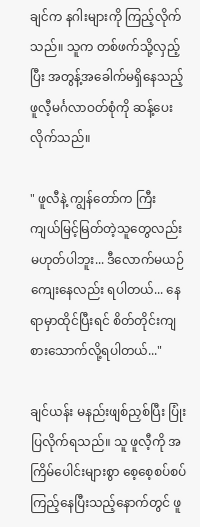ချင်က နဂါးများကို ကြည့်လိုက်သည်။ သူက တစ်ဖက်သို့လှည့်ပြီး အတွန့်အခေါက်မရှိနေသည့် ဖူလီ့မင်္ဂလာဝတ်စုံကို ဆန့်ပေးလိုက်သည်။

" ဖူလီနဲ့ ကျွန်တော်က ကြီးကျယ်မြင့်မြတ်တဲ့သူတွေလည်း မဟုတ်ပါဘူး... ဒီလောက်မယဉ်ကျေးနေလည်း ရပါတယ်... နေရာမှာထိုင်ပြီးရင် စိတ်တိုင်းကျ စားသောက်လို့ရပါတယ်..."

ချင်ယန်း မနည်းဖျစ်ညှစ်ပြီး ပြုံးပြလိုက်ရသည်။ သူ ဖူလီ့ကို အကြိမ်ပေါင်းများစွာ စေ့စေ့စပ်စပ်ကြည့်နေပြီးသည့်နောက်တွင် ဖူ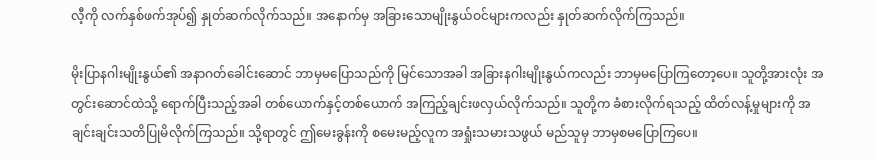လီ့ကို လက်နှစ်ဖက်အုပ်၍ နှုတ်ဆက်လိုက်သည်။ အနောက်မှ အခြားသောမျိုးနွယ်ဝင်များကလည်း နှုတ်ဆက်လိုက်ကြသည်။

မိုးပြာနဂါးမျိုးနွယ်၏ အနာဂတ်ခေါင်းဆောင် ဘာမှမပြောသည်ကို မြင်သောအခါ အခြားနဂါးမျိုးနွယ်ကလည်း ဘာမှမပြောကြတော့ပေ။ သူတို့အားလုံး အတွင်းဆောင်ထဲသို့ ရောက်ပြီးသည့်အခါ တစ်ယောက်နှင့်တစ်ယောက် အကြည့်ချင်းဖလှယ်လိုက်သည်။ သူတို့က ခံစားလိုက်ရသည့် ထိတ်လန့်မှုများကို အချင်းချင်းသတိပြုမိလိုက်ကြသည်။ သို့ရာတွင် ဤမေးခွန်းကို စမေးမည့်လူက အရှုံးသမားသဖွယ် မည်သူမှ ဘာမှစမပြောကြပေ။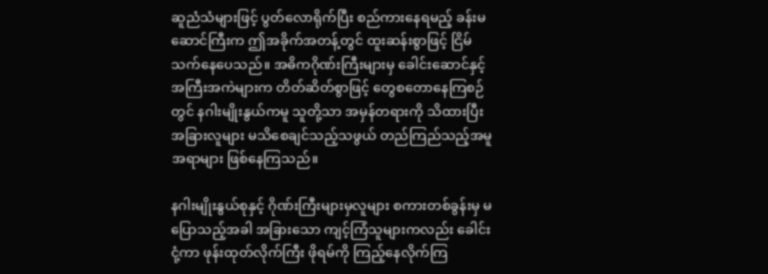ဆူညံသံများဖြင့် ပွတ်လောရိုက်ပြီး စည်ကားနေရမည့် ခန်းမဆောင်ကြီးက ဤအခိုက်အတန့်တွင် ထူးဆန်းစွာဖြင့် ငြိမ်သက်နေပေသည်။ အဓိကဂိုဏ်းကြီးများမှ ခေါင်းဆောင်နှင့် အကြီးအကဲများက တိတ်ဆိတ်စွာဖြင့် တွေစတောနေကြစဉ်တွင် နဂါးမျိုးနွယ်ကမူ သူတို့သာ အမှန်တရားကို သိထားပြီး အခြားလူများ မသိစေချင်သည့်သဖွယ် တည်ကြည်သည့်အမူအရာများ ဖြစ်နေကြသည်။

နဂါးမျိုးနွယ်စုနှင့် ဂိုဏ်းကြီးများမှလူများ စကားတစ်ခွန်းမှ မပြောသည့်အခါ အခြားသော ကျင့်ကြံသူများကလည်း ခေါင်းငုံ့ကာ ဖုန်းထုတ်လိုက်ကြီး ဖိုရမ်ကို ကြည့်နေလိုက်ကြ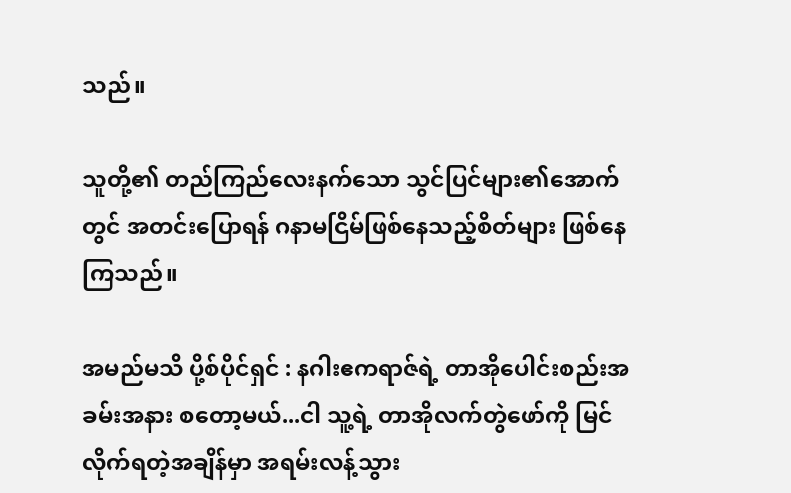သည်။

သူတို့၏ တည်ကြည်လေးနက်သော သွင်ပြင်များ၏‌အောက်တွင် အတင်းပြောရန် ဂနာမငြိမ်ဖြစ်နေသည့်စိတ်များ ဖြစ်နေကြသည်။

အမည်မသိ ပို့စ်ပိုင်ရှင် : နဂါးဧကရာဇ်ရဲ့ တာအိုပေါင်းစည်းအခမ်းအနား စတော့မယ်...ငါ သူ့ရဲ့ တာအိုလက်တွဲဖော်ကို မြင်လိုက်ရတဲ့အချိန်မှာ အရမ်းလန့်သွား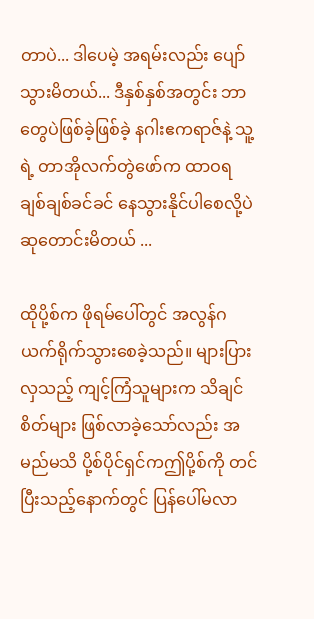တာပဲ... ဒါပေမဲ့ အရမ်းလည်း ပျော်သွားမိတယ်... ဒီနှစ်နှစ်အတွင်း ဘာတွေပဲဖြစ်ခဲ့ဖြစ်ခဲ့ နဂါးဧကရာဇ်နဲ့ သူ့ရဲ့ တာအိုလက်တွဲဖော်က ထာဝရ ချစ်ချစ်ခင်ခင် နေသွားနိုင်ပါစေလို့ပဲ ဆုတောင်းမိတယ် ...

ထိုပို့စ်က ဖိုရမ်ပေါ်တွင် အလွန်ဂယက်ရိုက်သွားစေခဲ့သည်။ များပြားလှသည့် ကျင့်ကြံသူများက သိချင်စိတ်များ ဖြစ်လာခဲ့သော်လည်း အမည်မသိ ပို့စ်ပိုင်ရှင်ကဤပို့စ်ကို တင်ပြီးသည့်နောက်တွင် ပြန်ပေါ်မလာ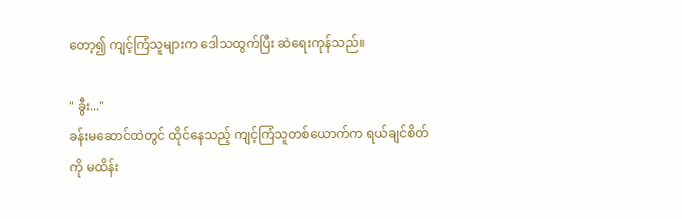တော့၍ ကျင့်ကြံသူများက ဒေါသထွက်ပြီး ဆဲရေးကုန်သည်။

" ခွီး..."
ခန်းမဆောင်ထဲတွင် ထိုင်နေသည့် ကျင့်ကြံသူတစ်ယောက်က ရယ်ချင်စိတ်ကို မထိန်း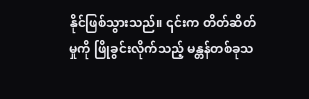နိုင်ဖြစ်သွားသည်။ ၎င်းက တိတ်ဆိတ်မှုကို ဖြိုခွင်းလိုက်သည့် မန္တန်တစ်ခုသ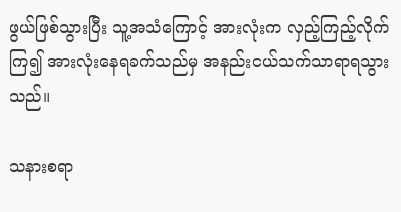ဖွယ်ဖြစ်သွားပြီး သူ့အသံကြောင့် အားလုံးက လှည့်ကြည့်လိုက်ကြ၍ ‌အားလုံးနေရခက်သည်မှ အနည်းငယ်သက်သာရာရသွားသည်။

သနားစရာ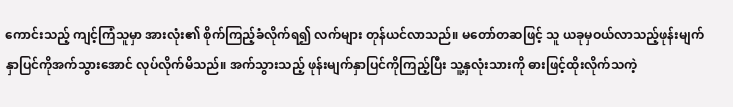ကောင်းသည့် ကျင့်ကြံသူမှာ အားလုံး၏ စိုက်ကြည့်ခံလိုက်ရ၍ လက်များ တုန်ယင်လာသည်။ မတော်တဆဖြင့် သူ ယခုမှဝယ်လာသည့်ဖုန်းမျက်နှာပြင်ကိုအက်သွားအောင် လုပ်လိုက်မိသည်။ အက်သွားသည့် ဖုန်းမျက်နှာပြင်ကိုကြည့်ပြီး သူ့နှလုံးသားကို ဓားဖြင့်ထိုးလိုက်သကဲ့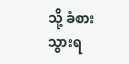သို့ ခံစားသွားရ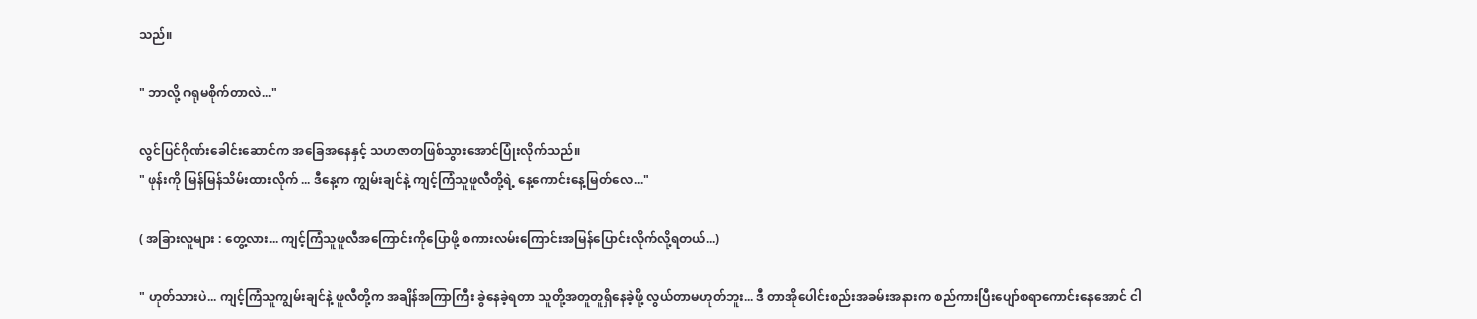သည်။

" ဘာလို့ ဂရုမစိုက်တာလဲ..."

လွင်ပြင်ဂိုဏ်းခေါင်းဆောင်က အခြေအနေနှင့် သဟဇာတဖြစ်သွားအောင်ပြုံးလိုက်သည်။
" ဖုန်းကို မြန်မြန်သိမ်းထားလိုက် ... ဒီနေ့က ကျွမ်းချင်နဲ့ ကျင့်ကြံသူဖူလီတို့ရဲ့ နေ့ကောင်းနေ့မြတ်လေ..."

( အခြားလူများ : တွေ့လား... ကျင့်ကြံသူဖူလီအကြောင်းကိုပြောဖို့ စကားလမ်းကြောင်းအမြန်ပြောင်းလိုက်လို့ရတယ်...)

" ဟုတ်သားပဲ... ကျင့်ကြံသူကျွမ်းချင်နဲ့ ဖူလီတို့က အချိန်အကြာကြီး ခွဲနေခဲ့ရတာ သူတို့အတူတူရှိနေခဲ့ဖို့ လွယ်တာမဟုတ်ဘူး... ဒီ တာအိုပေါင်းစည်းအခမ်းအနားက စည်ကားပြီးပျော်စရာကောင်းနေအောင် ငါ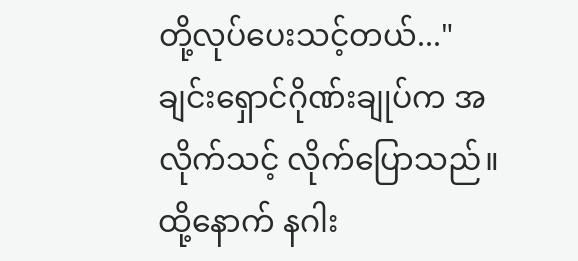တို့လုပ်ပေးသင့်တယ်..."
ချင်းရှောင်ဂိုဏ်းချုပ်က အလိုက်သင့် လိုက်ပြောသည်။ ထို့နောက် နဂါး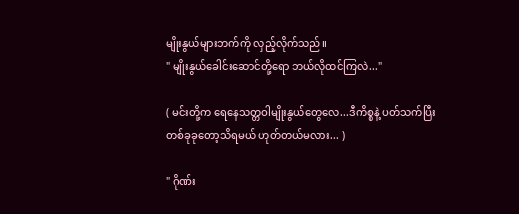မျိုးနွယ်များဘက်ကို လှည့်လိုက်သည်။
" မျိုးနွယ်ခေါင်းဆောင်တို့ရော ဘယ်လိုထင်ကြလဲ..."

( မင်းတို့က ရေနေသတ္တဝါမျိုးနွယ်တွေလေ...ဒီကိစ္စနဲ့ ပတ်သက်ပြီး တစ်ခုခုတော့သိရမယ် ဟုတ်တယ်မလား... )

" ဂိုဏ်း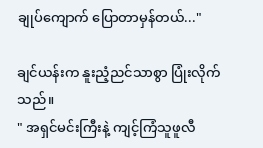ချုပ်ကျောက် ပြောတာမှန်တယ်..."

ချင်ယန်းက နူးညံ့ညင်သာစွာ ပြုံးလိုက်သည်။
" အရှင်မင်းကြီးနဲ့ ကျင့်ကြံသူဖူလီ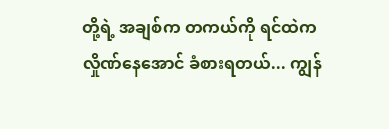တို့ရဲ့ အချစ်က တကယ်ကို ရင်ထဲက လှိုဏ်နေအောင် ခံစားရတယ်... ကျွန်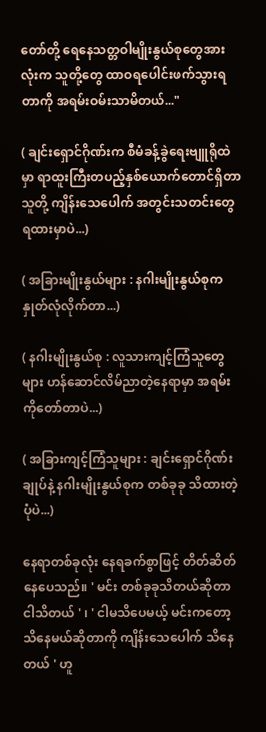တော်တို့ ရေနေသတ္တဝါမျိုးနွယ်စုတွေအားလုံးက ‌သူတို့တွေ ထာဝရပေါင်းဖက်သွားရတာကို အရမ်းဝမ်းသာမိတယ်..."

( ချင်းရှောင်ဂိုဏ်းက စီမံခန့်ခွဲရေးဗျူရိုထဲမှာ ရာထူးကြီးတပည့်နှစ်ယောက်တောင်ရှိတာ သူတို့ ကျိန်းသေပေါက် အတွင်းသတင်းတွေ ရထားမှာပဲ...)

( အခြားမျိုးနွယ်များ : နဂါးမျိုးနွယ်စုက နှုတ်လုံလိုက်တာ...)

( နဂါးမျိုးနွယ်စု : လူသားကျင့်ကြံသူတွေများ ဟန်ဆောင်လိမ်ညာတဲ့နေရာမှာ အရမ်းကိုတော်တာပဲ...)

( အခြားကျင့်ကြံသူများ : ချင်းရှောင်ဂိုဏ်းချုပ်နဲ့ နဂါးမျိုးနွယ်စုက တစ်ခုခု သိထားတဲ့ပုံပဲ...)

နေရာတစ်ခုလုံး နေရခက်စွာဖြင့် တိတ်ဆိတ်နေပေသည်။ ' မင်း တစ်ခုခုသိတယ်ဆိုတာ ငါသိတယ် ' ၊ ' ငါမသိပေမယ့် မင်းကတော့သိနေမယ်ဆိုတာကို ကျိန်းသေပေါက် သိနေတယ် ' ဟူ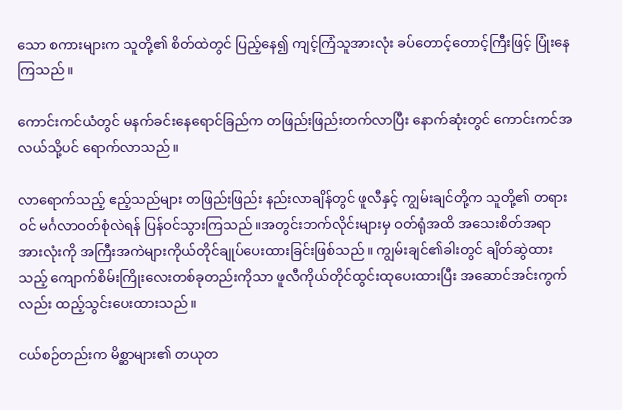သော စကားများက သူတို့၏ စိတ်ထဲတွင် ပြည့်နေ၍ ကျင့်ကြံသူအားလုံး ခပ်တောင့်တောင့်ကြီးဖြင့် ပြုံးနေကြသည်။

ကောင်းကင်ယံတွင် မနက်ခင်းနေရောင်ခြည်က တဖြည်းဖြည်းတက်လာပြီး နောက်ဆုံးတွင် ကောင်းကင်အလယ်သို့ပင် ရောက်လာသည်။

လာရောက်သည့် ဧည့်သည်များ တဖြည်းဖြည်း နည်းလာချိန်တွင် ဖူလီနှင့် ကျွမ်းချင်တို့က သူတို့၏ တရားဝင် မင်္ဂလာဝတ်စုံလဲရန် ပြန်ဝင်သွားကြသည်။အတွင်းဘက်လိုင်းများမှ ဝတ်ရုံအထိ အသေးစိတ်အရာအားလုံးကို အကြီးအကဲများကိုယ်တိုင်ချုပ်ပေးထားခြင်းဖြစ်သည်။ ကျွမ်းချင်၏ခါးတွင် ချိတ်ဆွဲထားသည့် ကျောက်စိမ်းကြိုးလေးတစ်ခုတည်းကိုသာ ဖူလီကိုယ်တိုင်ထွင်းထုပေးထားပြီး အဆောင်အင်းကွက်လည်း ထည့်သွင်းပေးထားသည်။

ငယ်စဉ်တည်းက မိစ္ဆာများ၏ တယုတ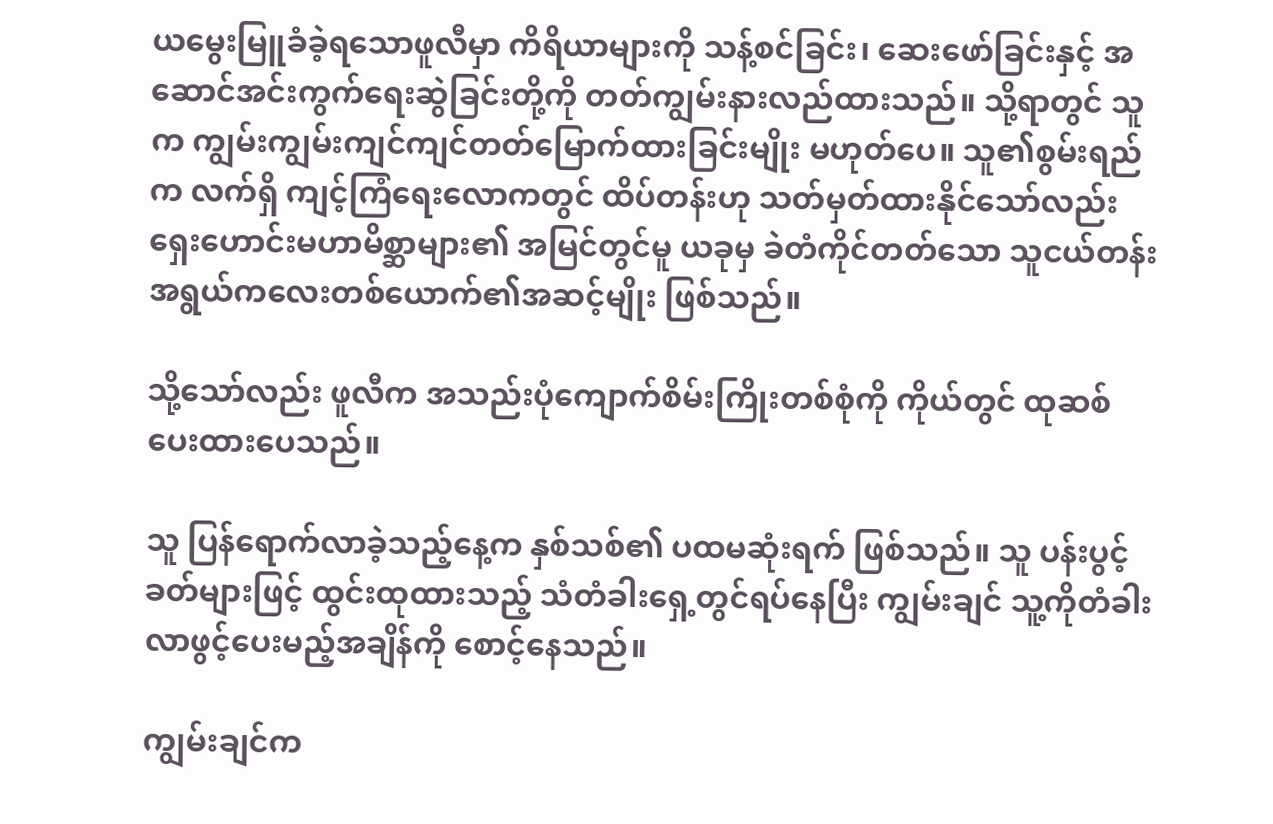ယမွေးမြူခံခဲ့ရသောဖူလီမှာ ကိရိယာများကို သန့်စင်ခြင်း၊ ဆေးဖော်ခြင်းနှင့် အဆောင်အင်းကွက်ရေးဆွဲခြင်းတို့ကို တတ်ကျွမ်းနားလည်ထားသည်။ သို့ရာတွင် သူက ကျွမ်းကျွမ်းကျင်ကျင်တတ်မြောက်ထားခြင်းမျိုး မဟုတ်ပေ။ သူ၏စွမ်းရည်က လက်ရှိ ကျင့်ကြံရေးလောကတွင် ထိပ်တန်းဟု သတ်မှတ်ထားနိုင်သော်လည်း ရှေးဟောင်းမဟာမိစ္ဆာများ၏ အမြင်တွင်မူ ယခုမှ ခဲတံကိုင်တတ်သော သူငယ်တန်းအရွယ်ကလေးတစ်ယောက်၏အဆင့်မျိုး ဖြစ်သည်။

သို့သော်လည်း ဖူလီက အသည်းပုံကျောက်စိမ်းကြိုးတစ်စုံကို ကိုယ်တွင် ထုဆစ်ပေးထားပေသည်။

သူ ပြန်ရောက်လာခဲ့သည့်နေ့က နှစ်သစ်၏ ပထမဆုံးရက် ဖြစ်သည်။ သူ ပန်းပွင့်ခတ်များဖြင့် ထွင်းထုထားသည့် သံတံခါးရှေ့တွင်ရပ်နေပြီး ကျွမ်းချင် သူ့ကိုတံခါးလာဖွင့်ပေးမည့်အချိန်ကို စောင့်နေသည်။

ကျွမ်းချင်က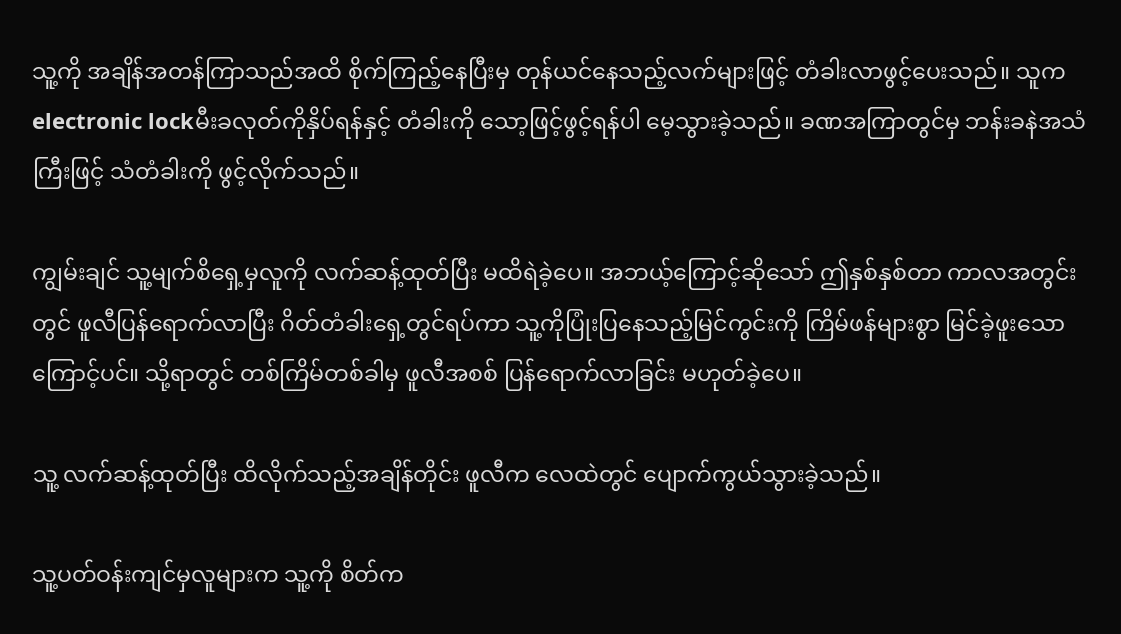သူ့ကို အချိန်အတန်ကြာသည်အထိ စိုက်ကြည့်နေပြီးမှ တုန်ယင်နေသည့်လက်များဖြင့် တံခါးလာဖွင့်ပေးသည်။ သူက electronic lockမီးခလုတ်ကိုနှိပ်ရန်နှင့် တံခါးကို သော့ဖြင့်ဖွင့်ရန်ပါ မေ့သွားခဲ့သည်။ ခဏအကြာတွင်မှ ဘန်းခနဲအသံကြီးဖြင့် သံတံခါးကို ဖွင့်လိုက်သည်။

ကျွမ်းချင် သူ့မျက်စိရှေ့မှလူကို လက်ဆန့်ထုတ်ပြီး မထိရဲခဲ့ပေ။ အဘယ့်ကြောင့်ဆိုသော် ဤနှစ်နှစ်တာ ကာလအတွင်းတွင် ဖူလီပြန်ရောက်လာပြီး ဂိတ်တံခါးရှေ့တွင်ရပ်ကာ သူ့ကိုပြုံးပြနေသည့်မြင်ကွင်းကို ကြိမ်ဖန်များစွာ မြင်ခဲ့ဖူးသောကြောင့်ပင်။ သို့ရာတွင် တစ်ကြိမ်တစ်ခါမှ ဖူလီအစစ် ပြန်ရောက်လာခြင်း မဟုတ်ခဲ့ပေ။

သူ့ လက်ဆန့်ထုတ်ပြီး ထိလိုက်သည့်အချိန်တိုင်း ဖူလီက လေထဲတွင် ပျောက်ကွယ်သွားခဲ့သည်။

သူ့ပတ်ဝန်းကျင်မှလူများက သူ့ကို စိတ်က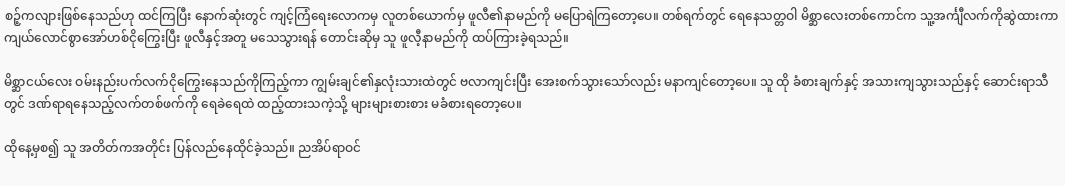စဉ့်ကလျားဖြစ်နေသည်ဟု ထင်ကြပြီး နောက်ဆုံးတွင် ကျင့်ကြံရေးလောကမှ လူတစ်ယောက်မှ ဖူလီ၏နာမည်ကို မပြောရဲကြတော့ပေ။ တစ်ရက်တွင် ရေနေသတ္တဝါ ‌မိစ္ဆာလေးတစ်ကောင်က သူ့အင်္ကျီလက်ကိုဆွဲထားကာ ကျယ်လောင်စွာအော်ဟစ်ငိုကြွေးပြီး ဖူလီနှင့်အတူ မသေသွားရန် တောင်းဆိုမှ သူ ဖူလီ့နာမည်ကို ထပ်ကြားခဲ့ရသည်။

မိစ္ဆာငယ်လေး ဝမ်းနည်းပက်လက်ငိုကြွေးနေသည်ကိုကြည့်ကာ ကျွမ်းချင်၏နှလုံးသားထဲတွင် ဗလာကျင်းပြီး အေးစက်သွားသော်လည်း မနာကျင်တော့ပေ။ သူ ထို ခံစားချက်နှင့် အသားကျသွားသည်နှင့် ဆောင်းရာသီတွင် ဒဏ်ရာရနေသည့်လက်တစ်ဖက်ကို ရေခဲရေထဲ ထည့်ထားသကဲ့သို့ များများစားစား မခံစားရတော့ပေ။

ထိုနေ့မှစ၍ သူ အတိတ်ကအတိုင်း ပြန်လည်နေထိုင်ခဲ့သည်။ ညအိပ်ရာဝင်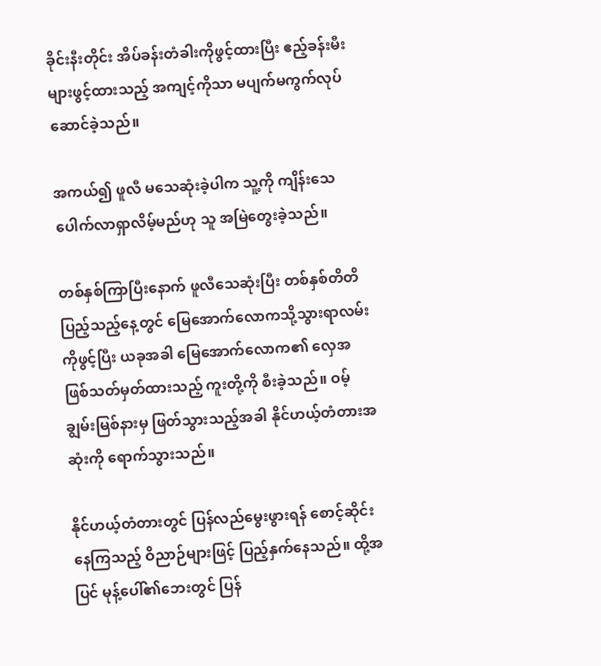ခိုင်းနီးတိုင်း အိပ်ခန်းတံခါးကိုဖွင့်ထားပြီး ဧည့်ခန်းမီးများဖွင့်ထားသည့် အကျင့်ကိုသာ မပျက်မကွက်လုပ်ဆောင်ခဲ့သည်။

အကယ်၍ ဖူလီ မသေဆုံးခဲ့ပါက သူ့ကို ကျိန်းသေပေါက်လာရှာလိမ့်မည်ဟု သူ အမြဲတွေးခဲ့သည်။

တစ်နှစ်ကြာပြီးနောက် ဖူလီသေဆုံးပြီး တစ်နှစ်တိတိပြည့်သည့်နေ့တွင် မြေအောက်လောကသို့သွားရာလမ်းကိုဖွင့်ပြီး ယခုအခါ မြေအောက်လောက၏ လှေအဖြစ်သတ်မှတ်ထားသည့် ကူးတို့ကို စီးခဲ့သည်။ ဝမ့်ချွမ်းမြစ်နားမှ ဖြတ်သွားသည့်အခါ နိုင်ဟယ့်တံတားအဆုံးကို ရောက်သွားသည်။

နိုင်ဟယ့်တံတားတွင် ပြန်လည်မွေးဖွားရန် စောင့်ဆိုင်းနေကြသည့် ဝိညာဉ်များဖြင့် ပြည့်နှက်နေသည်။ ထို့အပြင် မုန့်ပေါ်၏ဘေးတွင် ပြန်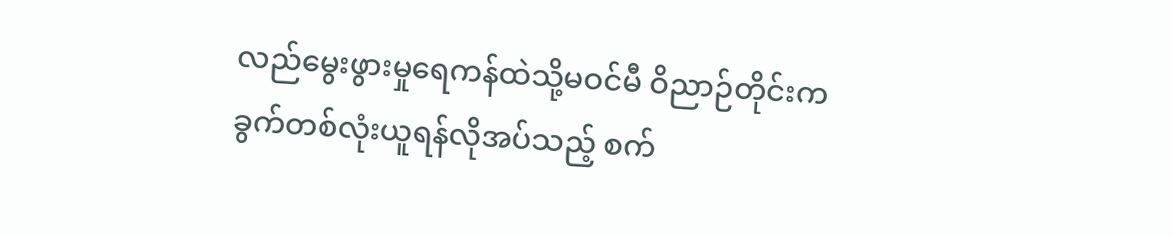လည်မွေးဖွားမှုရေကန်ထဲသို့မဝင်မီ ဝိညာဉ်တိုင်းက ခွက်တစ်လုံးယူရန်လိုအပ်သည့် စက်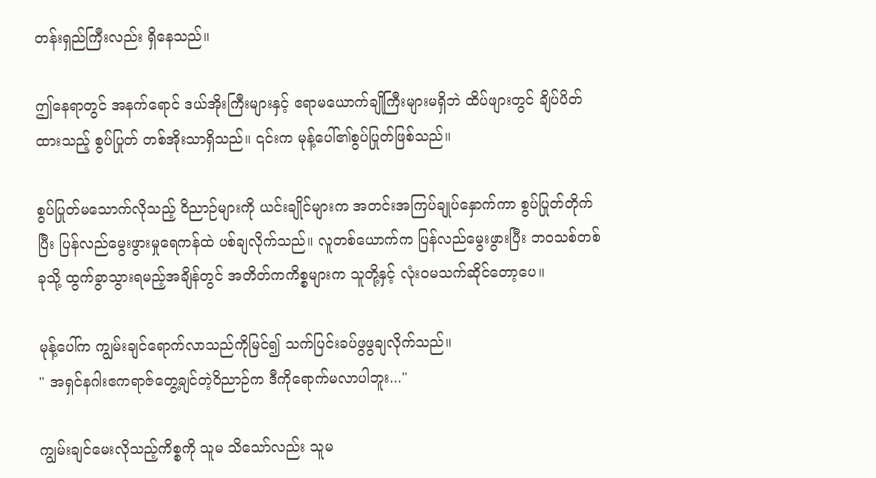တန်းရှည်ကြီးလည်း ရှိနေသည်။

ဤနေရာတွင် အနက်ရောင် ဒယ်အိုးကြီးများနှင့် ဧရာမယောက်ချိုကြီးများမရှိဘဲ ထိပ်ဖျားတွင် ချိပ်ပိတ်ထားသည့် စွပ်ပြုတ် တစ်အိုးသာရှိသည်။ ၎င်းက မုန့်ပေါ်၏စွပ်ပြုတ်ဖြစ်သည်။

စွပ်ပြုတ်မသောက်လိုသည့် ဝိညာဉ်များကို ယင်းချိုင်များက အတင်းအကြပ်ချုပ်နှောက်ကာ စွပ်ပြုတ်တိုက်ပြီး ပြန်လည်မွေးဖွားမှုရေကန်ထဲ ပစ်ချလိုက်သည်။ လူတစ်ယောက်က ပြန်လည်မွေးဖွားပြီး ဘဝသစ်တစ်ခုသို့ ထွက်ခွာသွားရမည့်အချိန်တွင် အတိတ်ကကိစ္စများက သူတို့နှင့် လုံးဝမသက်ဆိုင်တော့ပေ။

မုန့်ပေါ်က ကျွမ်းချင်ရောက်လာသည်ကိုမြင်၍ သက်ပြင်းခပ်ဖွဖွချလိုက်သည်။
" အရှင်နဂါးဧကရာဇ်တွေ့ချင်တဲ့ဝိညာဉ်က ဒီကိုရောက်မလာပါဘူး..."

ကျွမ်းချင်မေးလိုသည့်ကိစ္စကို သူမ သိသော်လည်း သူမ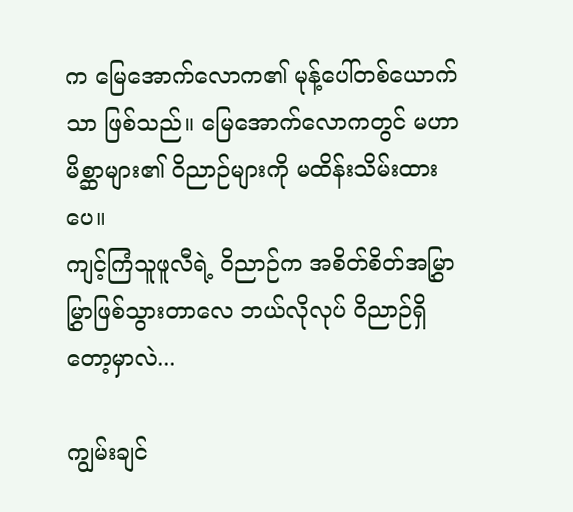က မြေအောက်လောက၏ မုန့်ပေါ်တစ်ယောက်သာ ဖြစ်သည်။ မြေအောက်လောကတွင် မဟာမိစ္ဆာများ၏ ဝိညာဉ်များကို မထိန်းသိမ်းထားပေ။
ကျင့်ကြံသူဖူလီရဲ့ ဝိညာဉ်က အစိတ်စိတ်အမြွှာမြွှာဖြစ်သွားတာလေ ဘယ်လိုလုပ် ဝိညာဉ်ရှိတော့မှာလဲ...

ကျွမ်းချင်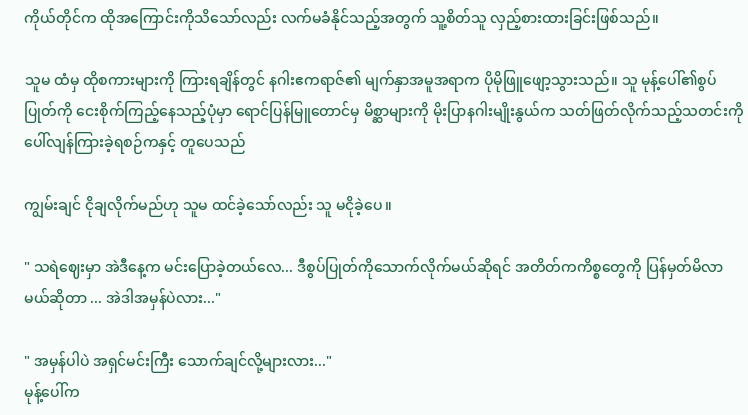ကိုယ်တိုင်က ထိုအကြောင်းကိုသိသော်လည်း လက်မခံနိုင်သည့်အတွက် သူ့စိတ်သူ လှည့်စားထားခြင်းဖြစ်သည်။

သူမ ထံမှ ထိုစကားများကို ကြားရချိန်တွင် နဂါးဧကရာဇ်၏ မျက်နှာအမူအရာက ပိုမိုဖြူဖျော့သွားသည်။ သူ မုန့်ပေါ်၏စွပ်ပြုတ်ကို ငေးစိုက်ကြည့်နေသည့်ပုံမှာ ရောင်ပြန်မြူတောင်မှ မိစ္ဆာများကို မိုးပြာနဂါးမျိုးနွယ်က သတ်ဖြတ်လိုက်သည့်သတင်းကို ပေါ်လျန်ကြားခဲ့ရစဉ်ကနှင့် တူပေသည်

ကျွမ်းချင် ငိုချလိုက်မည်ဟု သူမ ထင်ခဲ့သော်လည်း သူ မငိုခဲ့ပေ။

" သရဲဈေးမှာ အဲဒီနေ့က မင်းပြောခဲ့တယ်လေ... ဒီစွပ်ပြုတ်ကိုသောက်လိုက်မယ်ဆိုရင် အတိတ်ကကိစ္စတွေကို ပြန်မှတ်မိလာမယ်ဆိုတာ ... အဲဒါအမှန်ပဲလား..."

" အမှန်ပါပဲ အရှင်မင်းကြီး သောက်ချင်လို့များလား..."
မုန့်ပေါ်က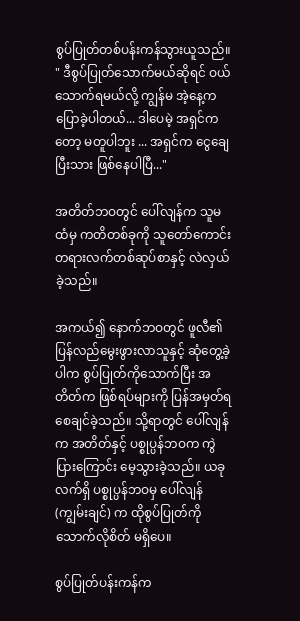စွပ်ပြုတ်တစ်ပန်းကန်သွားယူသည်။
" ဒီစွပ်ပြုတ်သောက်မယ်ဆိုရင် ဝယ်သောက်ရမယ်လို့ ကျွန်မ အဲ့နေ့က ပြောခဲ့ပါတယ်... ဒါပေမဲ့ အရှင်ကတော့ မတူပါဘူး ... အရှင်က ငွေချေပြီးသား ဖြစ်နေပါပြီ..."

အတိတ်ဘဝတွင် ပေါ်လျန်က သူမထံမှ ကတိတစ်ခုကို သူတော်ကောင်းတရားလက်တစ်ဆုပ်စာနှင့် လဲလှယ်ခဲ့သည်။

အကယ်၍ နောက်ဘဝတွင် ဖူလီ၏ ပြန်လည်မွေးဖွားလာသူနှင့် ဆုံတွေ့ခဲ့ပါက စွပ်ပြုတ်ကိုသောက်ပြီး အတိတ်က ဖြစ်ရပ်များကို ပြန်အမှတ်ရစေချင်ခဲ့သည်။ သို့ရာတွင် ပေါ်လျန်က အတိတ်နှင့် ပစ္စုပ္ပန်ဘဝက ကွဲပြားကြောင်း မေ့သွားခဲ့သည်။ ယခုလက်ရှိ ပစ္စုပ္ပန်ဘဝမှ ပေါ်လျန်(ကျွမ်းချင်) က ထိုစွပ်ပြုတ်ကို သောက်လိုစိတ် မရှိပေ။

စွပ်ပြုတ်ပန်းကန်က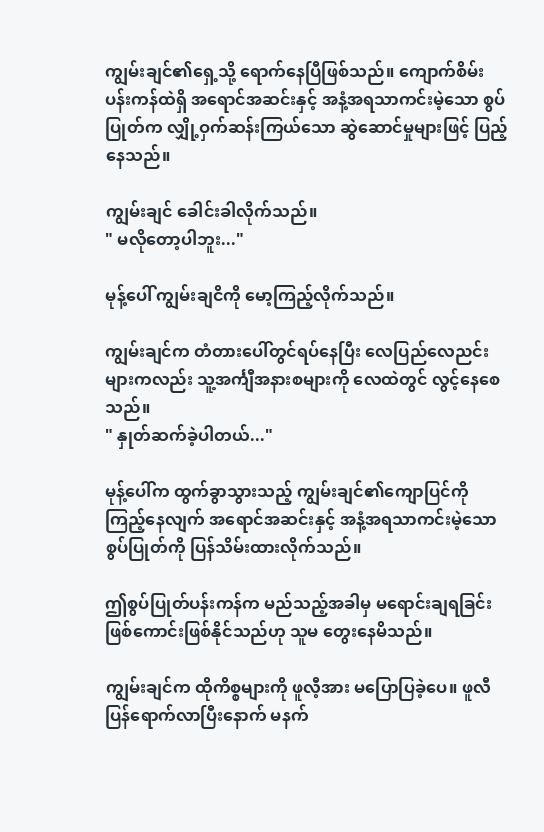ကျွမ်းချင်၏ရှေ့သို့ ရောက်နေပြီဖြစ်သည်။ ကျောက်စိမ်းပန်းကန်ထဲရှိ အရောင်အဆင်းနှင့် အနံ့အရသာကင်းမဲ့သော စွပ်ပြုတ်က လျှို့ဝှက်ဆန်းကြယ်သော ဆွဲဆောင်မှုများဖြင့် ပြည့်နေသည်။

ကျွမ်းချင် ခေါင်းခါလိုက်သည်။
" မလိုတော့ပါဘူး..."

မုန့်ပေါ် ကျွမ်းချငိကို မော့ကြည့်လိုက်သည်။

ကျွမ်းချင်က တံတားပေါ်တွင်ရပ်နေပြီး လေပြည်လေညင်းများကလည်း သူ့အင်္ကျီအနားစများကို လေထဲတွင် လွင့်နေစေသည်။
" နှုတ်ဆက်ခဲ့ပါတယ်..."

မုန့်ပေါ်က ထွက်ခွာသွားသည့် ကျွမ်းချင်၏ကျောပြင်ကိုကြည့်နေလျက် အရောင်အဆင်းနှင့် အနံ့အရသာကင်းမဲ့သော စွပ်ပြုတ်ကို ပြန်သိမ်းထားလိုက်သည်။

ဤစွပ်ပြုတ်ပန်းကန်က မည်သည့်အခါမှ မရောင်းချရခြင်း ဖြစ်ကောင်းဖြစ်နိုင်သည်ဟု သူမ တွေးနေမိသည်။

ကျွမ်းချင်က ထိုကိစ္စများကို ဖူလီ့အား မပြောပြခဲ့ပေ။ ဖူလီ ပြန်ရောက်လာပြီးနောက် မနက်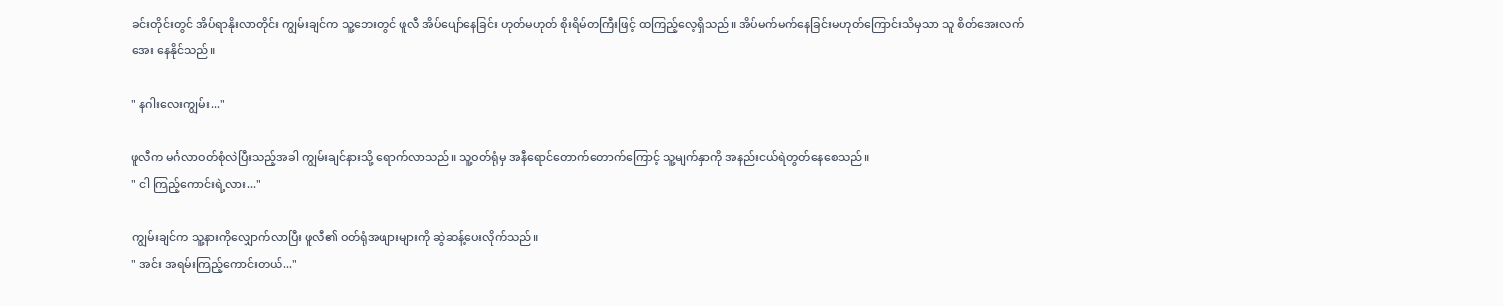ခင်းတိုင်းတွင် အိပ်ရာနိုးလာတိုင်း ကျွမ်းချင်က သူ့ဘေးတွင် ဖူလီ အိပ်ပျော်နေခြင်း ဟုတ်မဟုတ် စိုးရိမ်တကြီးဖြင့် ထကြည့်လေ့ရှိသည်။ အိပ်မက်မက်နေခြင်းမဟုတ်ကြောင်းသိမှသာ သူ စိတ်အေးလက်အေး နေနိုင်သည်။

" နဂါးလေးကျွမ်း..."

ဖူလီက မင်္ဂလာဝတ်စုံလဲပြီးသည့်အခါ ကျွမ်းချင်နားသို့ ရောက်လာသည်။ သူ့ဝတ်ရုံမှ အနီရောင်တောက်တောက်ကြောင့် သူ့မျက်နှာကို အနည်းငယ်ရဲတွတ်နေစေသည်။
" ငါ ကြည့်ကောင်းရဲ့လား..."

ကျွမ်းချင်က သူ့နားကိုလျှောက်လာပြီး ဖူလီ၏ ဝတ်ရုံအဖျားများကို ဆွဲဆန့်ပေးလိုက်သည်။
" အင်း အရမ်းကြည့်ကောင်းတယ်..."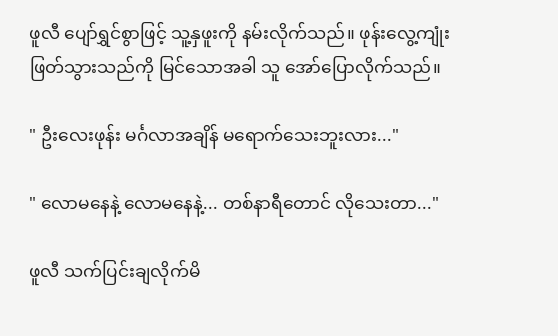ဖူလီ ပျော်ရွှင်စွာဖြင့် သူ့နှဖူးကို နမ်းလိုက်သည်။ ဖုန်းလွေ့ကျုံးဖြတ်သွားသည်ကို မြင်သောအခါ သူ အော်ပြောလိုက်သည်။

" ဦးလေးဖုန်း မင်္ဂလာအချိန် မရောက်သေးဘူးလား..."

" လောမနေနဲ့ လောမနေနဲ့... တစ်နာရီတောင် လိုသေးတာ..."

ဖူလီ သက်ပြင်းချလိုက်မိ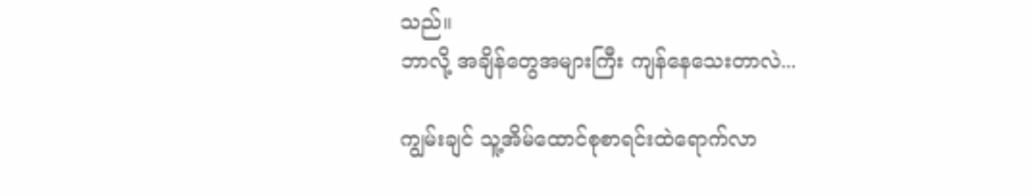သည်။
ဘာလို့ အချိန်တွေအများကြီး ကျန်နေသေးတာလဲ...

ကျွမ်းချင် သူ့အိမ်ထောင်စုစာရင်းထဲရောက်လာ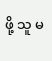ဖို့ သူ မ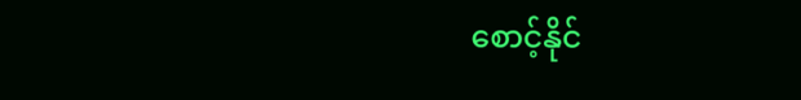စောင့်နိုင်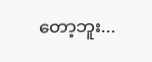တော့ဘူး...